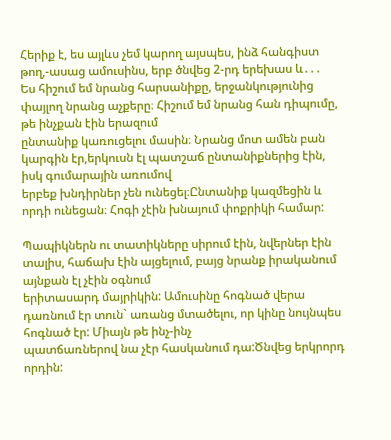Հերիք է, ես այլևս չեմ կարող այսպես, ինձ հանգիստ թող,-ասաց ամուսինս, երբ ծնվեց 2-րդ երեխաս և․․․
Ես հիշում եմ նրանց հարսանիքը, երջանկությունից փայլող նրանց աչքերը։ Հիշում եմ նրանց հան դիպումը, թե ինչքան էին երազում
ընտանիք կառուցելու մասին։ Նրանց մոտ ամեն բան կարգին էր,երկուսն էլ պատշաճ ընտանիքներից էին, իսկ գումարային առումով
երբեք խնդիրներ չեն ունեցել։Ընտանիք կազմեցին և որդի ունեցան։ Հոգի չէին խնայում փոքրիկի համար:

Պապիկներն ու տատիկները սիրում էին, նվերներ էին տալիս, հաճախ էին այցելում, բայց նրանք իրականում այնքան էլ չէին օգնում
երիտասարդ մայրիկին: Ամուսինը հոգնած վերա դառնում էր տուն` առանց մտածելու, որ կինը նույնպես հոգնած էր: Միայն թե ինչ-ինչ
պատճառներով նա չէր հասկանում դա:Ծնվեց երկրորդ որդին: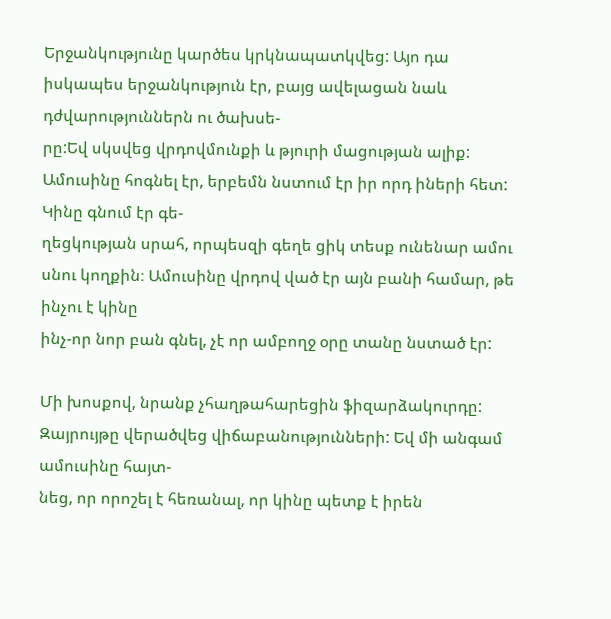Երջանկությունը կարծես կրկնապատկվեց: Այո դա իսկապես երջանկություն էր, բայց ավելացան նաև դժվարություններն ու ծախսե-
րը:Եվ սկսվեց վրդովմունքի և թյուրի մացության ալիք: Ամուսինը հոգնել էր, երբեմն նստում էր իր որդ իների հետ: Կինը գնում էր գե-
ղեցկության սրահ, որպեսզի գեղե ցիկ տեսք ունենար ամու սնու կողքին։ Ամուսինը վրդով ված էր այն բանի համար, թե ինչու է կինը
ինչ-որ նոր բան գնել, չէ որ ամբողջ օրը տանը նստած էր:

Մի խոսքով, նրանք չհաղթահարեցին ֆիզարձակուրդը: Զայրույթը վերածվեց վիճաբանությունների: Եվ մի անգամ ամուսինը հայտ-
նեց, որ որոշել է հեռանալ, որ կինը պետք է իրեն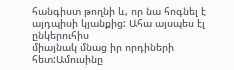հանգիստ թողնի և, որ նա հոգնել է այդպիսի կյանքից: Ահա այսպես էլ ընկերուհիս
միայնակ մնաց իր որդիների հետ:Ամուսինը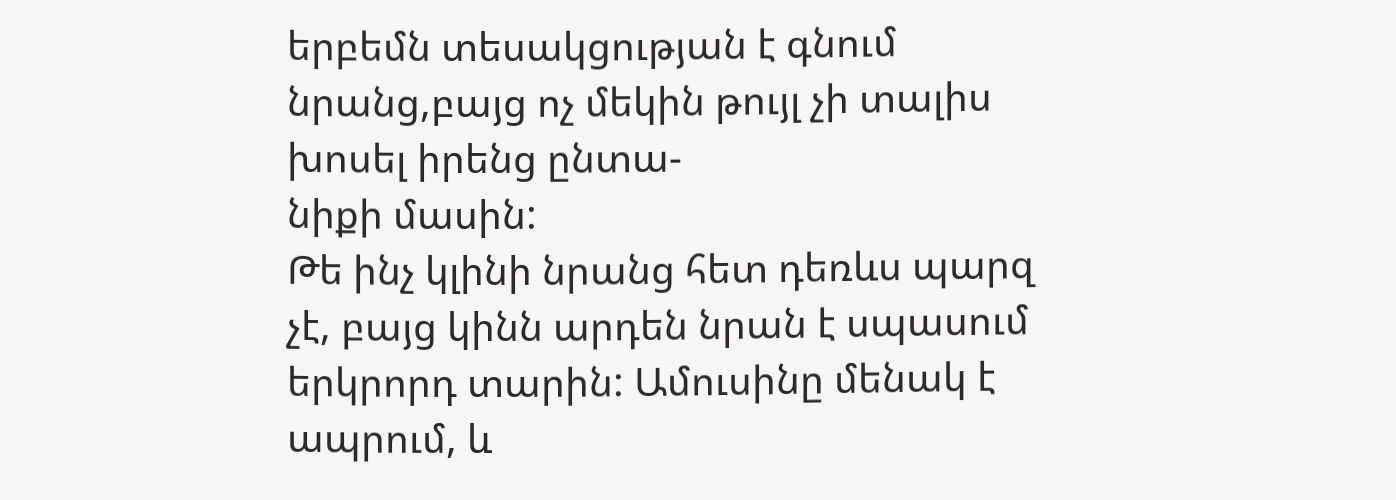երբեմն տեսակցության է գնում նրանց,բայց ոչ մեկին թույլ չի տալիս խոսել իրենց ընտա-
նիքի մասին:
Թե ինչ կլինի նրանց հետ դեռևս պարզ չէ, բայց կինն արդեն նրան է սպասում երկրորդ տարին: Ամուսինը մենակ է ապրում, և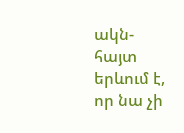ակն-
հայտ երևում է, որ նա չի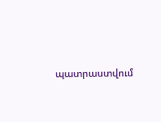պատրաստվում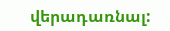վերադառնալ: